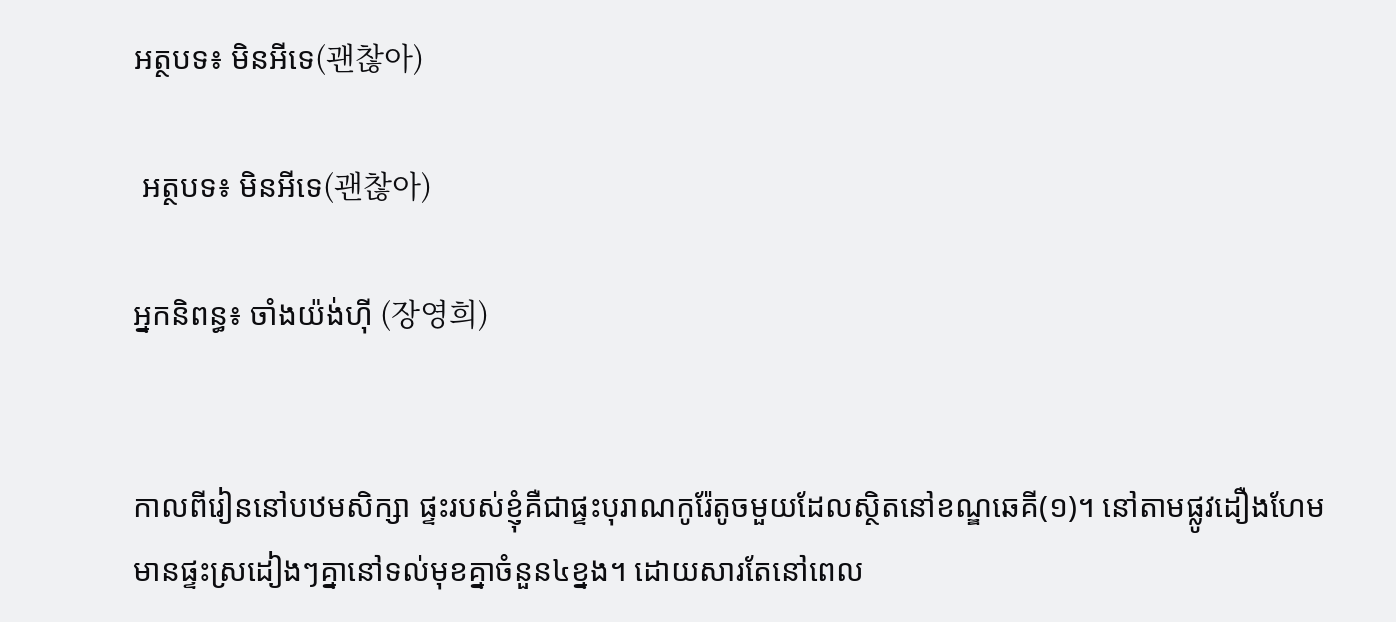អត្ថបទ៖ មិនអីទេ(괜찮아)

 អត្ថបទ៖ មិនអីទេ(괜찮아)

អ្នកនិពន្ធ៖ ចាំងយ៉ង់ហ៊ី (장영희)


កាលពីរៀននៅបឋមសិក្សា ផ្ទះរបស់ខ្ញុំគឺជាផ្ទះបុរាណកូរ៉ែតូចមួយដែលស្ថិតនៅខណ្ឌឆេគី(១)។ នៅតាមផ្លូវដឿងហែម មានផ្ទះស្រដៀងៗគ្នានៅទល់មុខគ្នាចំនួន៤ខ្នង។ ដោយសារតែនៅពេល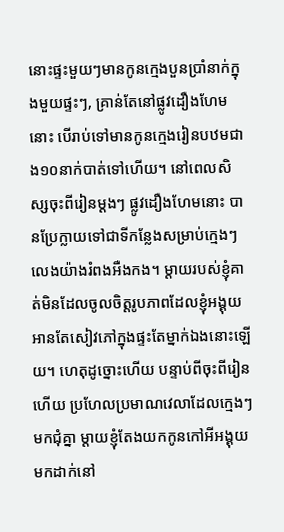នោះផ្ទះមួយៗមានកូនក្មេងបួនប្រាំនាក់ក្នុងមួយផ្ទះៗ, គ្រាន់តែនៅផ្លូវដឿងហែមនោះ បើរាប់ទៅមានកូនក្មេងរៀនបឋមជាង១០នាក់បាត់ទៅហើយ។ នៅពេលសិស្សចុះពីរៀនម្តងៗ ផ្លូវដឿងហែមនោះ បានប្រែក្លាយទៅជាទីកន្លែងសម្រាប់ក្មេងៗលេងយ៉ាងរំពងអឺងកង។ ម្តាយរបស់ខ្ញុំគាត់មិនដែលចូលចិត្តរូបភាពដែលខ្ញុំអង្គុយអានតែសៀវភៅក្នុងផ្ទះតែម្នាក់ឯងនោះឡើយ។ ហេតុដូច្នោះហើយ បន្ទាប់ពីចុះពីរៀនហើយ ប្រហែលប្រមាណវេលាដែលក្មេងៗមកជុំគ្នា ម្តាយខ្ញុំតែងយកកូនកៅអីអង្គុយមកដាក់នៅ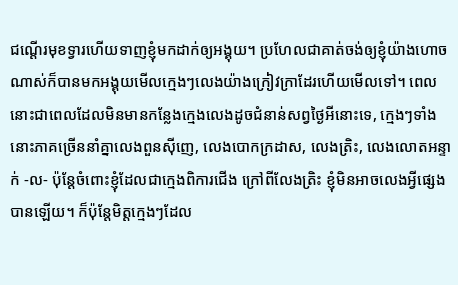ជណ្តើរមុខទ្វារហើយទាញខ្ញុំមកដាក់ឲ្យអង្គុយ។ ប្រហែលជាគាត់ចង់ឲ្យខ្ញុំយ៉ាងហោចណាស់ក៏បានមកអង្គុយមើលក្មេងៗលេងយ៉ាងក្រៀវក្រាដែរហើយមើលទៅ។ ពេលនោះជាពេលដែលមិនមានកន្លែងក្មេងលេងដូចជំនាន់សព្វថ្ងៃអីនោះទេ, ក្មេងៗទាំងនោះភាគច្រើននាំគ្នាលេងពួនស៊ីញេ, លេងបោកក្រដាស, លេងត្រិះ, លេងលោតអន្ទាក់ -ល- ប៉ុន្តែចំពោះខ្ញុំដែលជាក្មេងពិការជើង ក្រៅពីលែងត្រិះ ខ្ញុំមិនអាចលេងអ្វីផ្សេងបានឡើយ។ ក៏ប៉ុន្តែមិត្តក្មេងៗដែល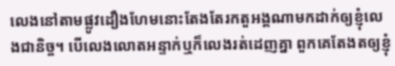លេងនៅតាមផ្លូវដឿងហែមនោះតែងតែរកតួអង្គណាមកដាក់ឲ្យខ្ញុំលេងជានិច្ច។ បើលេងលោតអន្ទាក់ឬក៏លេងរត់ដេញគ្នា ពួកគេតែងតឲ្យខ្ញុំ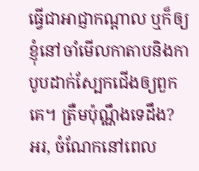ធ្វើជាអាជ្ញាកណ្តាល ឬក៏ឲ្យខ្ញុំនៅចាំមើលកាតាបនិងកាបូបដាក់ស្បែកជើងឲ្យពួកគេ។ ត្រឺមប៉ុណ្ណឹងទេដឹង? អរ, ចំណែកនៅពេល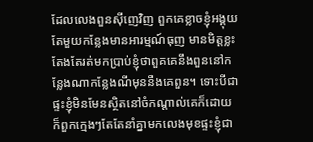ដែលលេងពួនស៊ីញេវិញ ពួកគេខ្លាចខ្ញុំអង្គុយតែមួយកន្លែងមានអារម្មណ៍ធុញ មានមិត្តខ្លះតែងតែរត់មកប្រាប់ខ្ញុំថាពួគគេនឹងពួននៅកន្លែងណាកន្លែងណីមុននឺងគេពួន។ ទោះបីជាផ្ទះខ្ញុំមិនមែនស្ថិតនៅចំកណ្តាល់គេក៏ដោយ ក៏ពួកក្មេងៗតែតែនាំគ្នាមកលេងមុខផ្ទះខ្ញុំជា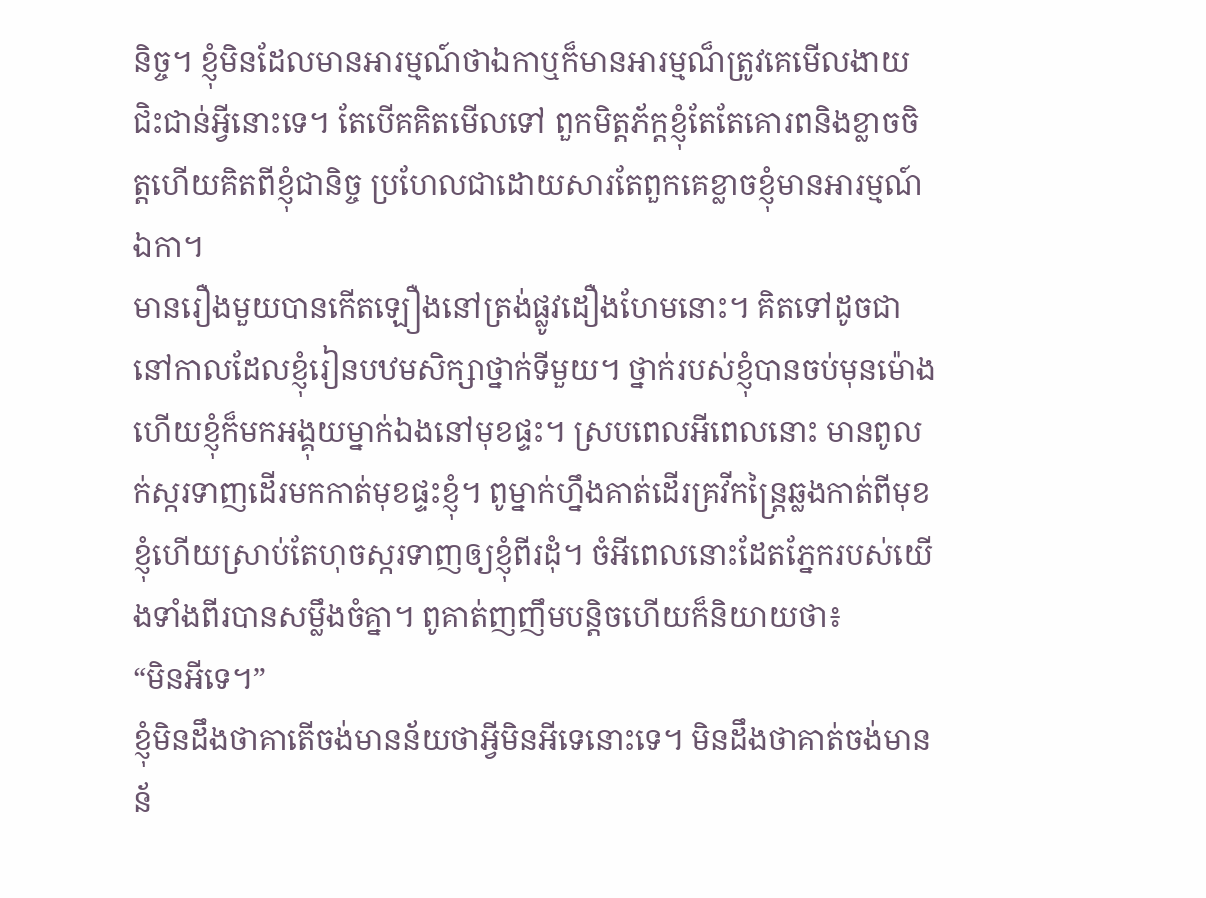និច្ច។ ខ្ញុំមិនដែលមានអារម្មណ៍ថាឯកាឬក៏មានអារម្មណ៏ត្រូវគេមើលងាយជិះជាន់អ្វីនោះទេ។ តែបើគគិតមើលទៅ ពួកមិត្តភ័ក្តខ្ញុំតែតែគោរពនិងខ្លាចចិត្តហើយគិតពីខ្ញុំជានិច្ច ប្រហែលជាដោយសារតែពួកគេខ្លាចខ្ញុំមានអារម្មណ៍ឯកា។
មានរឿងមួយបានកើតឡឿងនៅត្រង់ផ្លូវដឿងហែមនោះ។ គិតទៅដូចជានៅកាលដែលខ្ញុំរៀនបឋមសិក្សាថ្នាក់ទីមួយ។ ថ្នាក់របស់ខ្ញុំបានចប់មុនម៉ោងហើយខ្ញុំក៏មកអង្គុយម្នាក់ឯងនៅមុខផ្ទះ។ ស្របពេលអីពេលនោះ មានពូលក់ស្ករទាញដើរមកកាត់មុខផ្ទះខ្ញុំ។ ពូម្នាក់ហ្នឹងគាត់ដើរគ្រវីកន្រ្តៃឆ្លងកាត់ពីមុខខ្ញុំហើយស្រាប់តែហុចស្ករទាញឲ្យខ្ញុំពីរដុំ។ ចំអីពេលនោះដែតភ្នែករបស់យើងទាំងពីរបានសម្លឹងចំគ្នា។ ពូគាត់ញញឹមបន្តិចហើយក៏និយាយថា៖
“មិនអីទេ។”
ខ្ញុំមិនដឹងថាគាតើចង់មានន័យថាអ្វីមិនអីទេនោះទេ។ មិនដឹងថាគាត់ចង់មានន័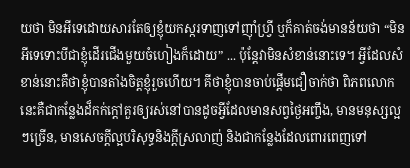យថា មិនអីទេដោយសារតែឲ្យខ្ញុំយកស្ករទាញទៅញ៉ាំហ្រ្វី ឬក៏គាត់ចង់មានន័យថា “មិនអីទេទោះបីជាខ្ញុំដើរជើងមួយចំហៀងក៏ដោយ” ... ប៉ុន្តែវាមិនសំខាន់នោះទេ។ អ្វីដែលសំខាន់នោះគឺថាខ្ញុំបានតាំងចិត្តខ្ញុំរួចហើយ។ គីថាខ្ញុំបានចាប់ផ្តើមជឿចាក់ថា ពិភពលោកនេះគឺជាកន្លែងដ៏កក់ក្តៅគួរឲ្យរស់នៅបានដូចអ្វីដែលមានសព្វថ្ងៃអញ្ចឹង, មានមនុស្សល្អៗច្រើន, មានសេចក្តីល្អបរិសុទ្ធនិងក្តីស្រលាញ់ និងជាកន្លែងដែលពោរពេញទៅ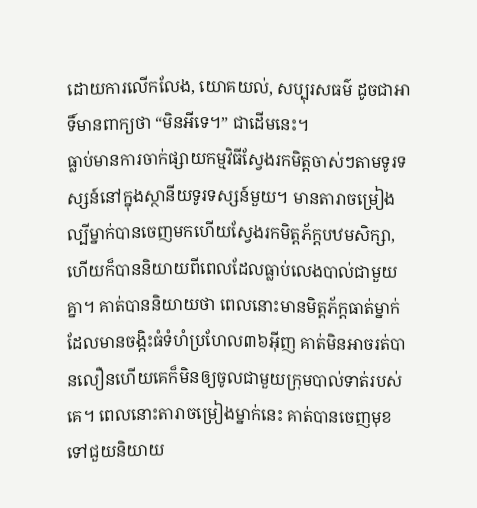ដោយការលើកលែង, យោគយល់, សប្បុរសធម៌ ដូចជាអាទិ៍មានពាក្យថា “មិនអីទេ។” ជាដើមនេះ។
ធ្លាប់មានការចាក់ផ្សាយកម្មវិធីស្វែងរកមិត្តចាស់ៗតាមទូរទស្សន៍នៅក្នុងស្ថានីយទូរទស្សន៍មួយ។ មានតារាចម្រៀងល្បីម្នាក់បានចេញមកហើយស្វែងរកមិត្តភ័ក្តបឋមសិក្សា, ហើយក៏បាននិយាយពីពេលដែលធ្លាប់លេងបាល់ជាមួយគ្នា។ គាត់បាននិយាយថា ពេលនោះមានមិត្តភ័ក្តធាត់ម្នាក់ដែលមានចង្កិះធំទំហំប្រហែល៣៦អ៊ីញ គាត់មិនអាចរត់បានលឿនហើយគេក៏មិនឲ្យចូលជាមួយក្រុមបាល់ទាត់របស់គេ។ ពេលនោះតារាចម្រៀងម្នាក់នេះ គាត់បានចេញមុខទៅជួយនិយាយ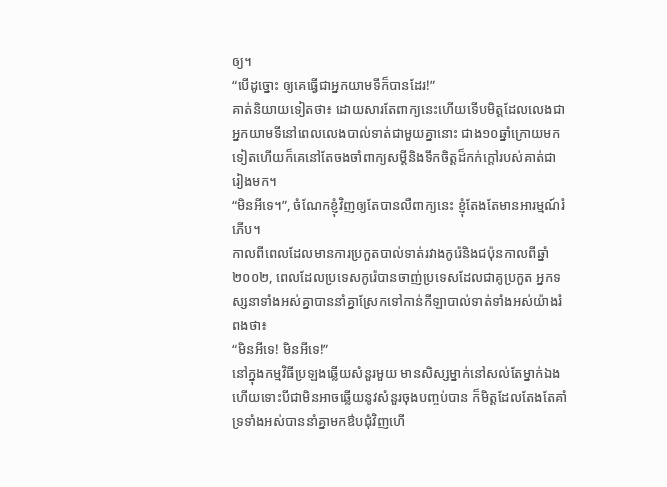ឲ្យ។
“បើដូច្នោះ ឲ្យគេធ្វើជាអ្នកយាមទីក៏បានដែរ!”
គាត់និយាយទៀតថា៖ ដោយសារតែពាក្យនេះហើយទើបមិត្តដែលលេងជាអ្នកយាមទីនៅពេលលេងបាល់ទាត់ជាមួយគ្នានោះ ជាង១០ឆ្នាំក្រោយមកទៀតហើយក៏គេនៅតែចងចាំពាក្យសម្តីនិងទឹកចិត្តដ៏កក់ក្តៅរបស់គាត់ជារៀងមក។
“មិនអីទេ។”, ចំណែកខ្ញុំវិញឲ្យតែបានលឺពាក្យនេះ ខ្ញុំតែងតែមានអារម្មណ៍រំភើប។
កាលពីពេលដែលមានការប្រកួតបាល់ទាត់រវាងកូរ៉េនិងជប៉ុនកាលពីឆ្នាំ២០០២, ពេលដែលប្រទេសកូរ៉េបានចាញ់ប្រទេសដែលជាគូប្រកួត អ្នកទស្សនាទាំងអស់គ្នាបាននាំគ្នាស្រែកទៅកាន់កីឡាបាល់ទាត់ទាំងអស់យ៉ាងរំពងថា៖
“មិនអីទេ! មិនអីទេ!”
នៅក្នុងកម្មវិធីប្រឡងឆ្លើយសំនួរមួយ មានសិស្សម្នាក់នៅសល់តែម្នាក់ឯង ហើយទោះបីជាមិនអាចឆ្លើយនូវសំនួរចុងបញ្ចប់បាន ក៏មិត្តដែលតែងតែគាំទ្រទាំងអស់បាននាំគ្នាមកឳបជុំវិញហើ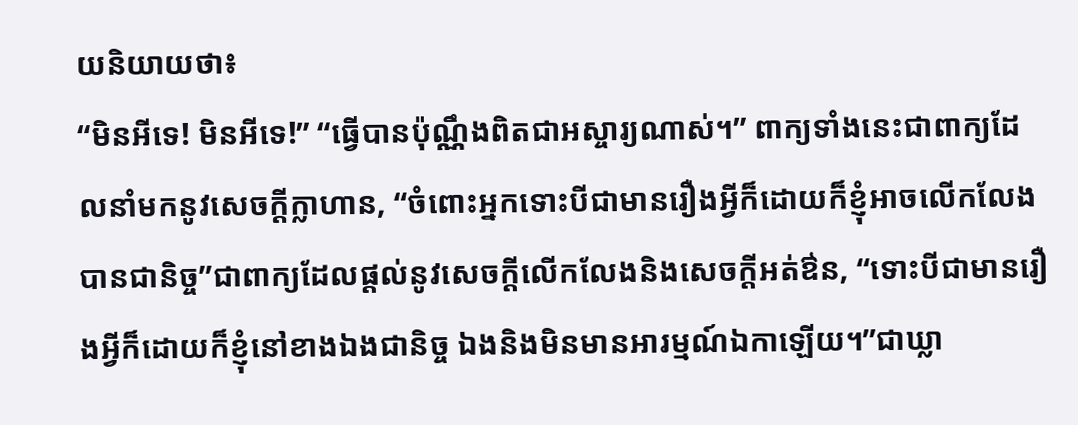យនិយាយថា៖
“មិនអីទេ! មិនអីទេ!” “ធ្វើបានប៉ុណ្ណឹងពិតជាអស្ចារ្យណាស់។” ពាក្យទាំងនេះជាពាក្យដែលនាំមកនូវសេចក្តីក្លាហាន, “ចំពោះអ្នកទោះបីជាមានរឿងអ្វីក៏ដោយក៏ខ្ញុំអាចលើកលែងបានជានិច្ច”ជាពាក្យដែលផ្តល់នូវសេចក្តីលើកលែងនិងសេចក្តីអត់ឳន, “ទោះបីជាមានរឿងអ្វីក៏ដោយក៏ខ្ញុំនៅខាងឯងជានិច្ច ឯងនិងមិនមានអារម្មណ៍ឯកាឡើយ។”ជាឃ្លា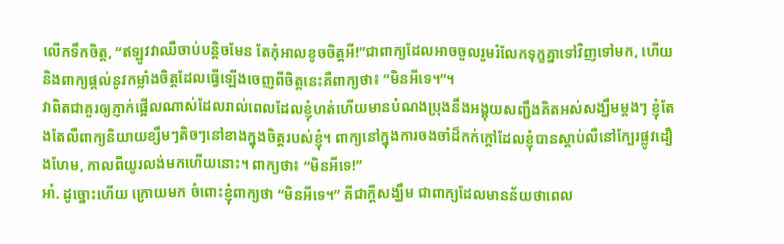លើកទឹកចិត្ត, “ឥឡូវវាឈឺចាប់បន្តិចមែន តែកុំអាលខូចចិត្តអី!”ជាពាក្យដែលអាចចួលរួមរំលែកទុក្ខគ្នាទៅវិញទៅមក, ហើយនិងពាក្យផ្តល់នូវកម្លាំងចិត្តដែលធ្វើឡើងចេញពីចិត្តនេះគឺពាក្យថា៖ “មិនអីទេ។”។
វាពិតជាគួរឲ្យភ្ញាក់ផ្អើលណាស់ដែលរាល់ពេលដែលខ្ញុំហត់ហើយមានបំណងប្រុងនឹងអង្គុយសញ្ជឹងគិតអស់សង្ឃឹមម្តងៗ ខ្ញុំតែងតែលឺពាក្យនិយាយខ្សឹមៗតិចៗនៅខាងក្នុងចិត្តរបស់ខ្ញុំ។ ពាក្យនៅក្នុងការចងចាំដ៏កក់ក្តៅដែលខ្ញុំបានស្តាប់លឺនៅក្បែរផ្លូវដឿងហែម, កាលពីយូរលង់មកហើយនោះ។ ពាក្យថា៖ “មិនអីទេ!”
អា៎. ដូច្នោះហើយ ក្រោយមក ចំពោះខ្ញុំពាក្យថា “មិនអីទេ។” គីជាក្តីសង្ឃឹម ជាពាក្យដែលមានន័យថាពេល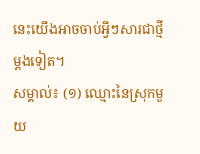នេះយើងអាចចាប់អ្វីៗសារជាថ្មីម្តងទៀត។
សម្គាល់៖ (១) ឈ្មោះនៃស្រុកមួយ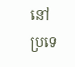នៅប្រទេ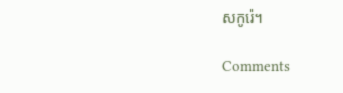សកូរ៉េ។

Comments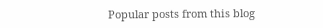Popular posts from this blog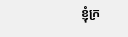ខ្ញុំក្រ